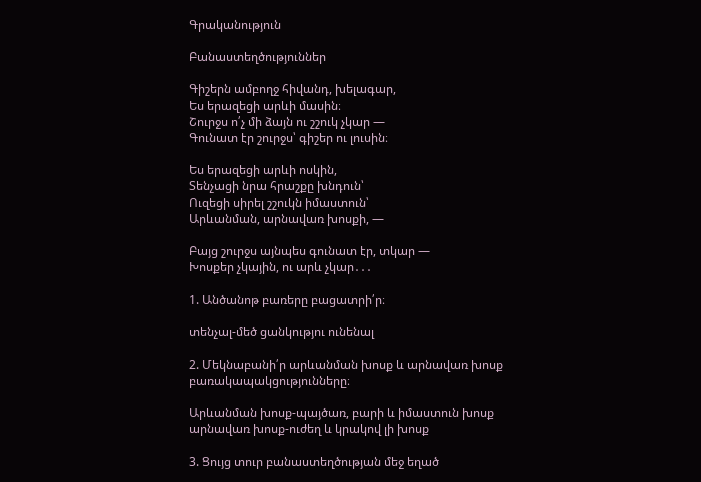Գրականություն

Բանաստեղծություններ

Գիշերն ամբողջ հիվանդ, խելագար,
Ես երազեցի արևի մասին։
Շուրջս ո՛չ մի ձայն ու շշուկ չկար ―
Գունատ էր շուրջս՝ գիշեր ու լուսին։

Ես երազեցի արևի ոսկին,
Տենչացի նրա հրաշքը խնդուն՝
Ուզեցի սիրել շշուկն իմաստուն՝
Արևանման, արնավառ խոսքի, ―

Բայց շուրջս այնպես գունատ էր, տկար ―
Խոսքեր չկային, ու արև չկար․․․

1. Անծանոթ բառերը բացատրի՛ր։

տենչալ-մեծ ցանկությու ունենալ

2. Մեկնաբանի՛ր արևանման խոսք և արնավառ խոսք բառակապակցությունները։

Արևանման խոսք-պայծառ, բարի և իմաստուն խոսք
արնավառ խոսք-ուժեղ և կրակով լի խոսք

3. Ցույց տուր բանաստեղծության մեջ եղած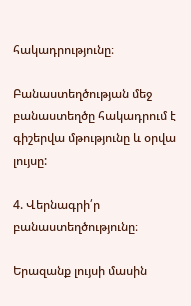հակադրությունը։

Բանաստեղծության մեջ բանաստեղծը հակադրում է գիշերվա մթությունը և օրվա լույսը:

4. Վերնագրի՛ր բանաստեղծությունը։

Երազանք լույսի մասին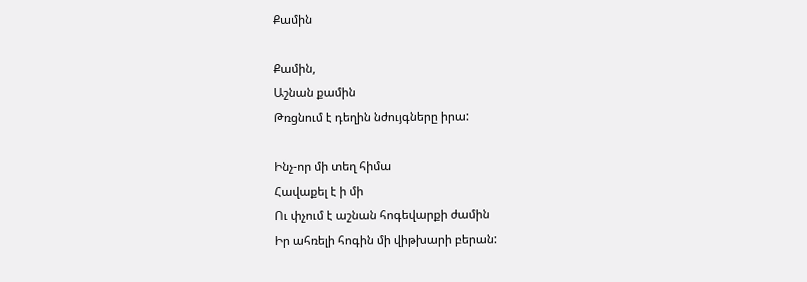Քամին

Քամին,
Աշնան քամին
Թռցնում է դեղին նժույգները իրա:

Ինչ-որ մի տեղ հիմա
Հավաքել է ի մի
Ու փչում է աշնան հոգեվարքի ժամին
Իր ահռելի հոգին մի վիթխարի բերան: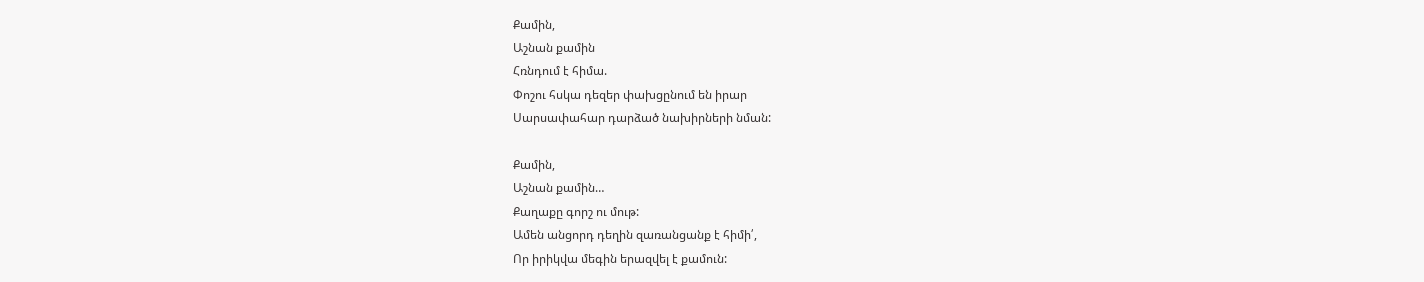Քամին,
Աշնան քամին
Հռնդում է հիմա.
Փոշու հսկա դեզեր փախցընում են իրար
Սարսափահար դարձած նախիրների նման:

Քամին,
Աշնան քամին…
Քաղաքը գորշ ու մութ:
Ամեն անցորդ դեղին զառանցանք է հիմի՛,
Որ իրիկվա մեգին երազվել է քամուն: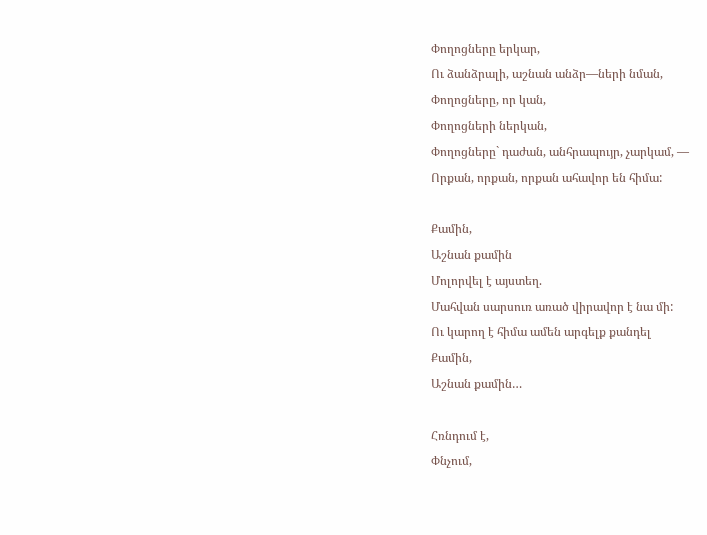Փողոցները երկար,
Ու ձանձրալի, աշնան անձր—ների նման,
Փողոցները, որ կան,
Փողոցների ներկան,
Փողոցները` դաժան, անհրապույր, չարկամ, —
Որքան, որքան, որքան ահավոր են հիմա:

Քամին,
Աշնան քամին
Մոլորվել է այստեղ.
Մահվան սարսուռ առած վիրավոր է նա մի:
Ու կարող է հիմա ամեն արգելք քանդել
Քամին,
Աշնան քամին…

Հռնդում է,
Փնչում,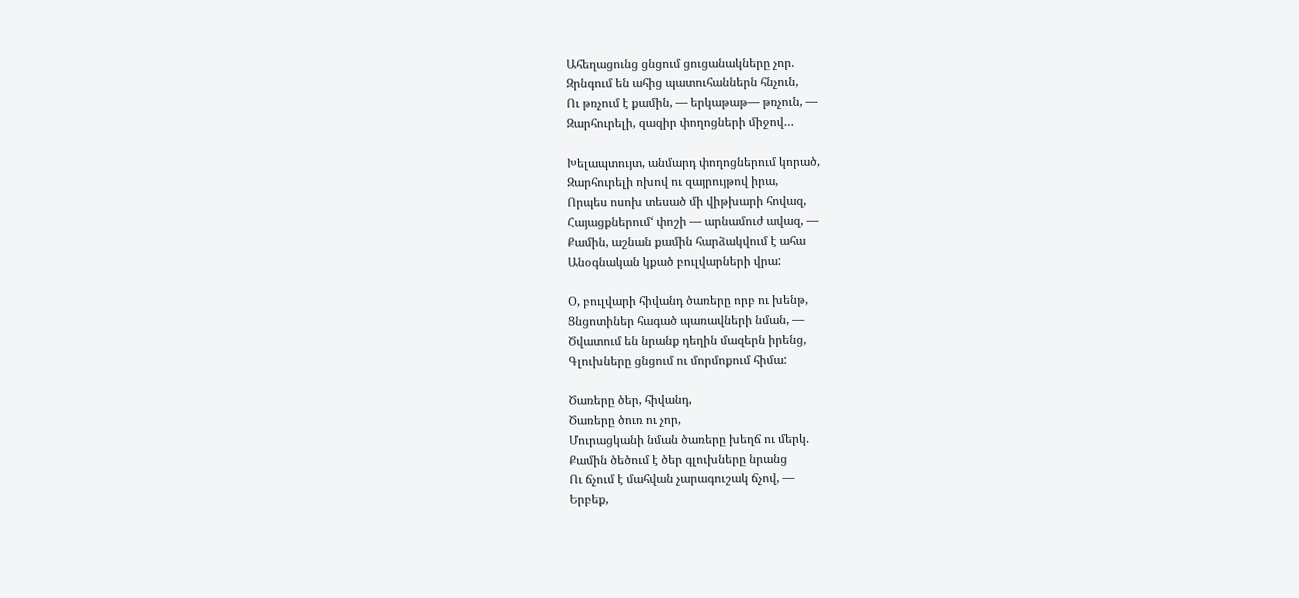Ահեղացունց ցնցում ցուցանակները չոր.
Զրնգում են ահից պատուհաններն հնչուն,
Ու թռչում է քամին, — երկաթաթ— թռչուն, —
Զարհուրելի, զազիր փողոցների միջով…

Խելապտույտ, անմարդ փողոցներում կորած,
Զարհուրելի ոխով ու զայրույթով իրա,
Որպես ոսոխ տեսած մի վիթխարի հովազ,
Հայացքներում‘ փոշի — արնամուժ ավազ, —
Քամին, աշնան քամին հարձակվում է ահա
Անօգնական կքած բուլվարների վրա:

Օ, բուլվարի հիվանդ ծառերը որբ ու խենթ,
Ցնցոտիներ հագած պառավների նման, —
Ծվատում են նրանք դեղին մազերն իրենց,
Գլուխները ցնցում ու մորմոքում հիմա:

Ծառերը ծեր, հիվանդ,
Ծառերը ծուռ ու չոր,
Մուրացկանի նման ծառերը խեղճ ու մերկ.
Քամին ծեծում է ծեր գլուխները նրանց
Ու ճչում է մահվան չարագուշակ ճչով, —
Երբեք,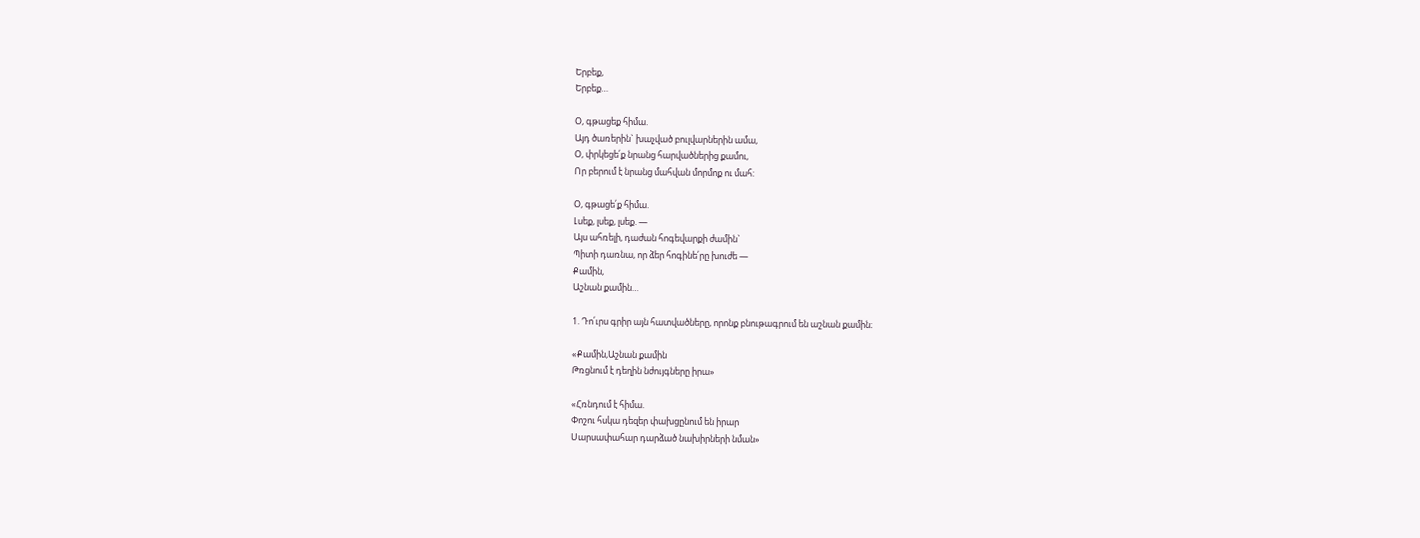Երբեք,
Երբեք…

Օ, գթացեք հիմա.
Այդ ծառերին` խաչված բուլվարներին ամա,
Օ, փրկեցե՛ք նրանց հարվածներից քամու,
Որ բերում է նրանց մահվան մորմոք ու մահ:

Օ, գթացե՛ք հիմա.
Լսեք, լսեք, լսեք. —
Այս ահռելի, դաժան հոգեվարքի ժամին`
Պիտի դառնա, որ ձեր հոգինե՛րը խուժե —
Քամին,
Աշնան քամին…

1. Դո՛ւրս գրիր այն հատվածները, որոնք բնութագրում են աշնան քամին։

«Քամին,Աշնան քամին
Թռցնում է դեղին նժույգները իրա»

«Հռնդում է հիմա.
Փոշու հսկա դեզեր փախցընում են իրար
Սարսափահար դարձած նախիրների նման»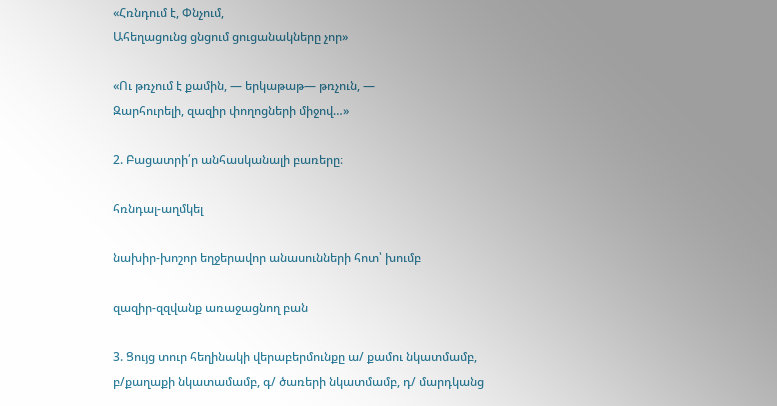«Հռնդում է, Փնչում,
Ահեղացունց ցնցում ցուցանակները չոր»

«Ու թռչում է քամին, — երկաթաթ— թռչուն, —
Զարհուրելի, զազիր փողոցների միջով…»

2. Բացատրի՛ր անհասկանալի բառերը։

հռնդալ-աղմկել

նախիր-խոշոր եղջերավոր անասունների հոտ՝ խումբ

զազիր-զզվանք առաջացնող բան

3. Ցույց տուր հեղինակի վերաբերմունքը ա/ քամու նկատմամբ, բ/քաղաքի նկատամամբ, գ/ ծառերի նկատմամբ, դ/ մարդկանց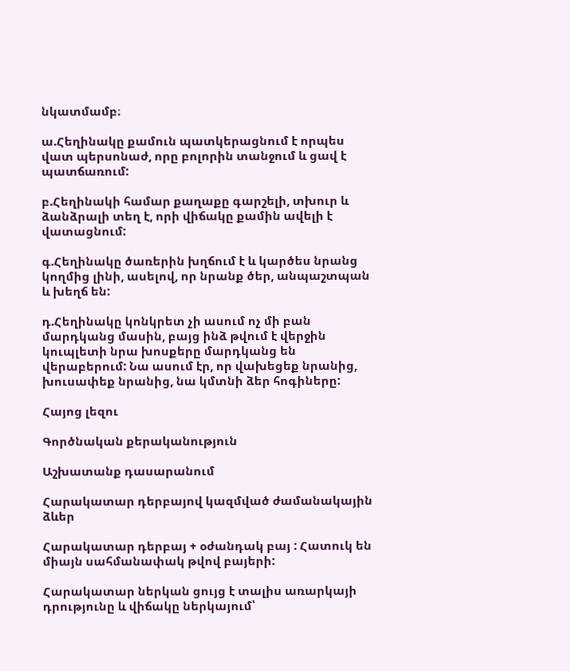նկատմամբ։

ա.Հեղինակը քամուն պատկերացնում է որպես վատ պերսոնաժ, որը բոլորին տանջում և ցավ է պատճառում:

բ.Հեղինակի համար քաղաքը գարշելի, տխուր և ձանձրալի տեղ է, որի վիճակը քամին ավելի է վատացնում:

գ.Հեղինակը ծառերին խղճում է և կարծես նրանց կողմից լինի, ասելով, որ նրանք ծեր, անպաշտպան և խեղճ են:

դ.Հեղինակը կոնկրետ չի ասում ոչ մի բան մարդկանց մասին, բայց ինձ թվում է վերջին կուպլետի նրա խոսքերը մարդկանց են վերաբերում: Նա ասում էր, որ վախեցեք նրանից, խուսափեք նրանից, նա կմտնի ձեր հոգիները:

Հայոց լեզու

Գործնական քերականություն

Աշխատանք դասարանում

Հարակատար դերբայով կազմված ժամանակային ձևեր

Հարակատար դերբայ + օժանդակ բայ : Հատուկ են միայն սահմանափակ թվով բայերի:

Հարակատար ներկան ցույց է տալիս առարկայի դրությունը և վիճակը ներկայում՝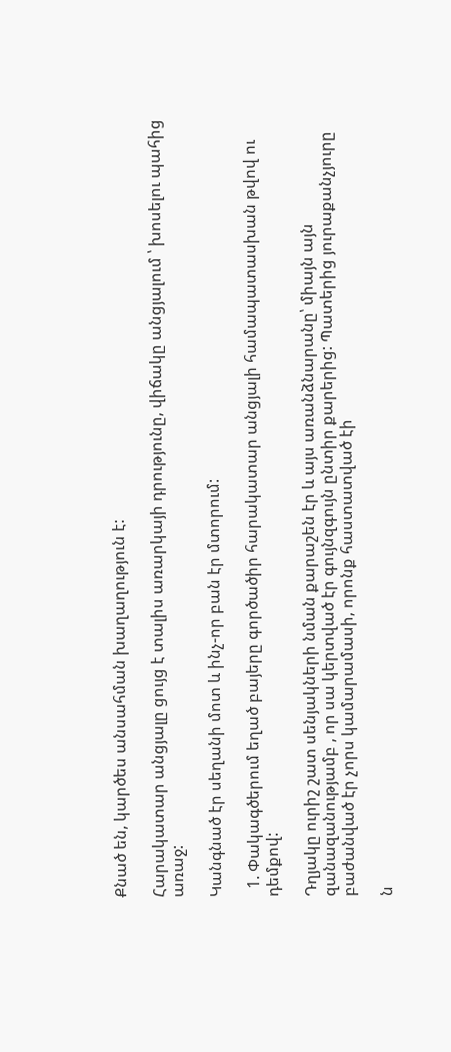Քնած են, կարծես անսահման խաղաղություն է:

Հարակատար անցյալը ցույց է տալիս առարկայի դրությունը, վիճակը անցյալում ՝ խոսելու պահից առաջ:

Կանգնած էր սեղանի մոտ և ինչ-որ բան էր մտորում:

  1. Փակագծերում եղած բայերը գործածիր հարակատար անցյալի համապատասխան թվով ու դեմքով:

Դղյակը ուրիշ շատ սենյակների նման քարաշեն էր և այս առանձնարանը՝ միայն այն զանազանությամբ , որ սա կերտված էր գույնզգույն ընտիր քարերից: Պատերից յուրաքանչյուրը բաժանված էր չորս կամարամասի, որոնք հաստատված էի

ն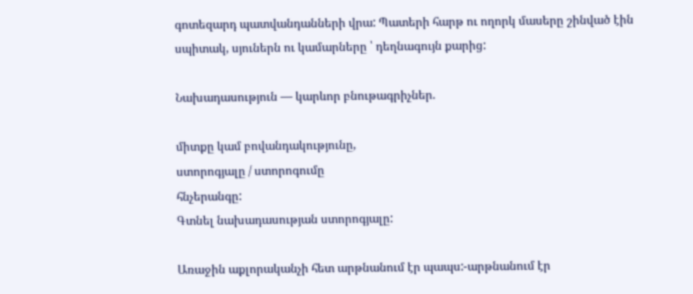գոտեզարդ պատվանդանների վրա: Պատերի հարթ ու ողորկ մասերը շինված էին սպիտակ, սյուներն ու կամարները ՝ դեղնագույն քարից:

Նախադասություն — կարևոր բնութագրիչներ.

միտքը կամ բովանդակությունը,
ստորոգյալը / ստորոգումը
հնչերանգը:
Գտնել նախադասության ստորոգյալը:

Առաջին աքլորականչի հետ արթնանում էր պապս:-արթնանում էր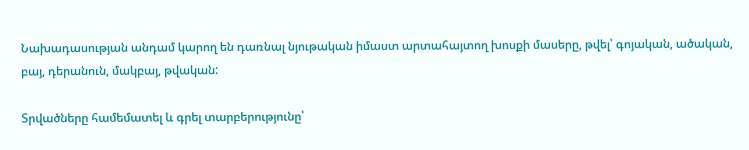Նախադասության անդամ կարող են դառնալ նյութական իմաստ արտահայտող խոսքի մասերը, թվել՝ գոյական, ածական, բայ, դերանուն, մակբայ, թվական:

Տրվածները համեմատել և գրել տարբերությունը՝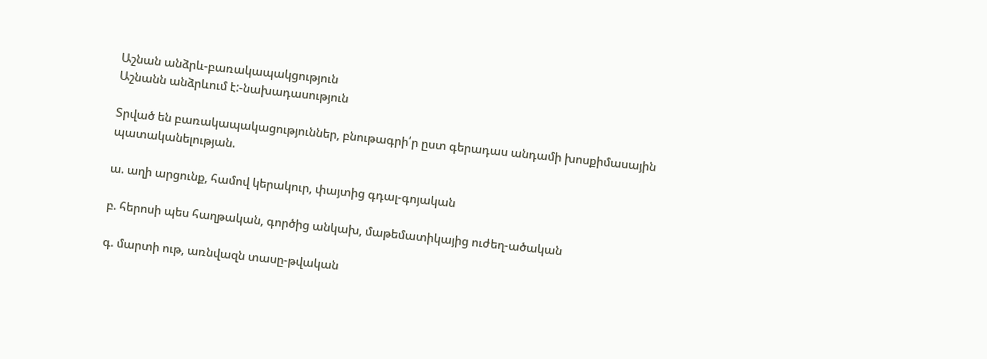Աշնան անձրև-բառակապակցություն
Աշնանն անձրևում է:-նախադասություն

Տրված են բառակապակացություններ, բնութագրի՛ր ըստ գերադաս անդամի խոսքիմասային պատականելության.

ա. աղի արցունք, համով կերակուր, փայտից գդալ-գոյական

բ. հերոսի պես հաղթական, գործից անկախ, մաթեմատիկայից ուժեղ-ածական

գ. մարտի ութ, առնվազն տասը-թվական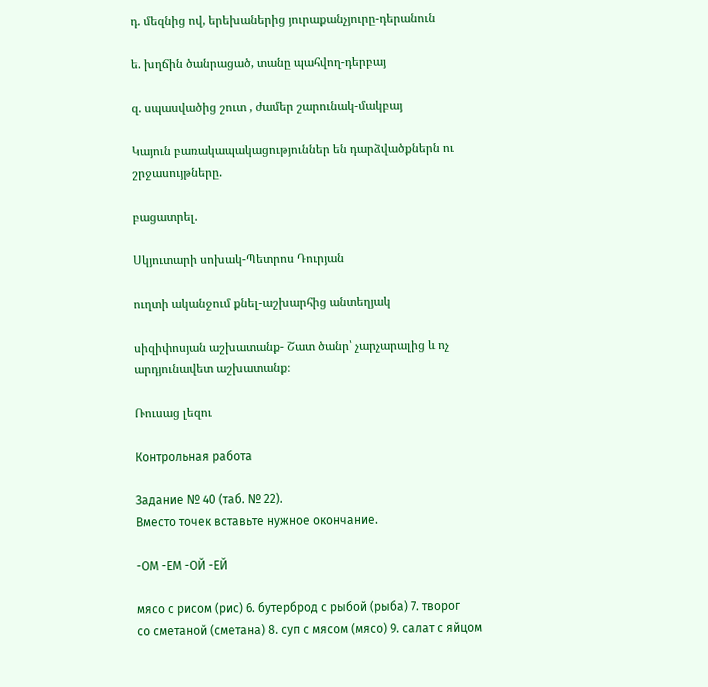դ. մեզնից ով, երեխաներից յուրաքանչյուրը-դերանուն

ե. խղճին ծանրացած, տանը պահվող-դերբայ

զ. սպասվածից շուտ , ժամեր շարունակ-մակբայ

Կայուն բառակապակացություններ են դարձվածքներն ու շրջասույթները.

բացատրել.

Սկյուտարի սոխակ-Պետրոս Դուրյան

ուղտի ականջում քնել-աշխարհից անտեղյակ

սիզիփոսյան աշխատանք- Շատ ծանր՝ չարչարալից և ոչ արդյունավետ աշխատանք։

Ռուսաց լեզու

Контрольная работа

Задание № 40 (таб. № 22).
Вместо точек вставьте нужное окончание.

-ОМ -ЕМ -ОЙ -ЕЙ

мясо с рисом (рис) 6. бутерброд с рыбой (рыба) 7. творог
со сметаной (сметана) 8. суп с мясом (мясо) 9. салат с яйцом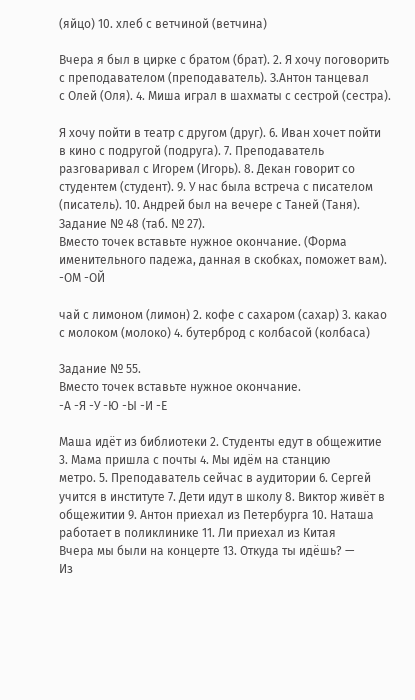(яйцо) 10. хлеб с ветчиной (ветчина)

Вчера я был в цирке с братом (брат). 2. Я хочу поговорить с преподавателом (преподаватель). З.Антон танцевал
с Олей (Оля). 4. Миша играл в шахматы с сестрой (сестра).

Я хочу пойти в театр с другом (друг). 6. Иван хочет пойти
в кино с подругой (подруга). 7. Преподаватель разговаривал с Игорем (Игорь). 8. Декан говорит со студентем (студент). 9. У нас была встреча с писателом (писатель). 10. Андрей был на вечере с Таней (Таня).
Задание № 48 (таб. № 27).
Вместо точек вставьте нужное окончание. (Форма именительного падежа, данная в скобках, поможет вам).
-ОМ -ОЙ

чай с лимоном (лимон) 2. кофе с сахаром (сахар) 3. какао с молоком (молоко) 4. бутерброд с колбасой (колбаса)

Задание № 55.
Вместо точек вставьте нужное окончание.
-А -Я -У -Ю -Ы -И -Е

Маша идёт из библиотеки 2. Студенты едут в общежитие 3. Мама пришла с почты 4. Мы идём на станцию
метро. 5. Преподаватель сейчас в аудитории 6. Сергей
учится в институте 7. Дети идут в школу 8. Виктор живёт в общежитии 9. Антон приехал из Петербурга 10. Наташа работает в поликлинике 11. Ли приехал из Китая
Вчера мы были на концерте 13. Откуда ты идёшь? —
Из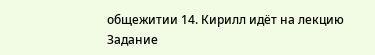общежитии 14. Кирилл идёт на лекцию
Задание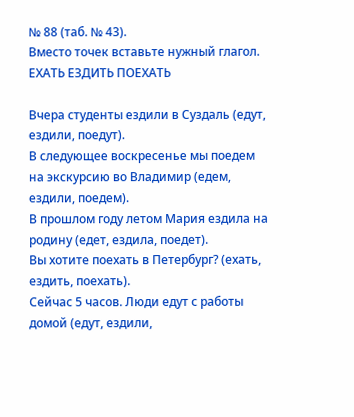№ 88 (таб. № 43).
Вместо точек вставьте нужный глагол.
ЕХАТЬ ЕЗДИТЬ ПОЕХАТЬ

Вчера студенты ездили в Суздаль (едут, ездили, поедут).
В следующее воскресенье мы поедем на экскурсию во Владимир (едем, ездили, поедем).
В прошлом году летом Мария ездила на родину (едет, ездила, поедет).
Вы хотите поехать в Петербург? (ехать, ездить, поехать).
Сейчас 5 часов. Люди едут с работы домой (едут, ездили,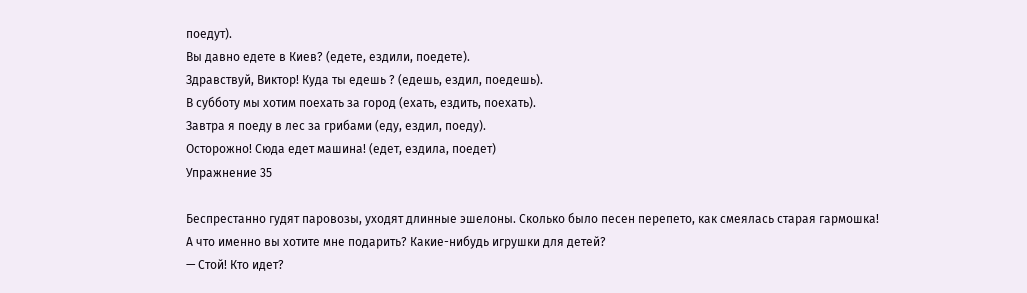поедут).
Вы давно едете в Киев? (едете, ездили, поедете).
Здравствуй, Виктор! Куда ты едешь ? (едешь, ездил, поедешь).
В субботу мы хотим поехать за город (ехать, ездить, поехать).
Завтра я поеду в лес за грибами (еду, ездил, поеду).
Осторожно! Сюда едет машина! (едет, ездила, поедет)
Упражнение 35

Беспрестанно гудят паровозы, уходят длинные эшелоны. Сколько было песен перепето, как смеялась старая гармошка!
А что именно вы хотите мне подарить? Какие-нибудь игрушки для детей?
— Стой! Кто идет?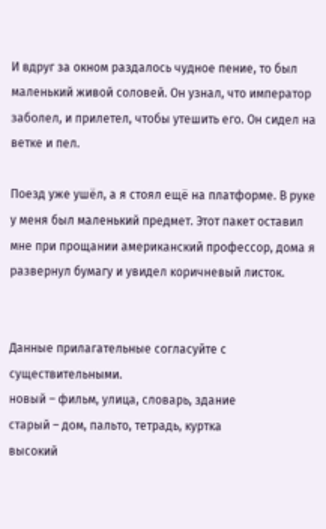И вдруг за окном раздалось чудное пение, то был маленький живой соловей. Он узнал, что император заболел, и прилетел, чтобы утешить его. Он сидел на ветке и пел.

Поезд уже ушёл, а я стоял ещё на платформе. В руке у меня был маленький предмет. Этот пакет оставил мне при прощании американский профессор, дома я развернул бумагу и увидел коричневый листок.


Данные прилагательные согласуйте с существительными.
новый – фильм, улица, словарь, здание
старый – дом, пальто, тетрадь, куртка
высокий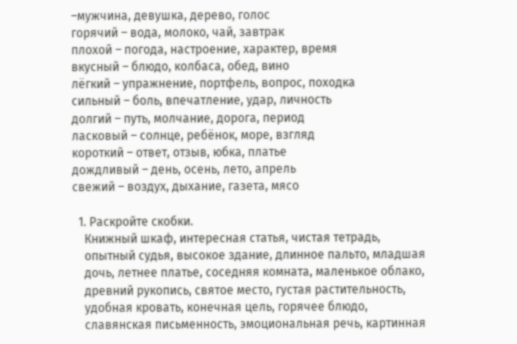–мужчина, девушка, дерево, голос
горячий – вода, молоко, чай, завтрак
плохой – погода, настроение, характер, время
вкусный – блюдо, колбаса, обед, вино
лёгкий – упражнение, портфель, вопрос, походка
сильный – боль, впечатление, удар, личность
долгий – путь, молчание, дорога, период
ласковый – солнце, ребёнок, море, взгляд
короткий – ответ, отзыв, юбка, платье
дождливый – день, осень, лето, апрель
свежий – воздух, дыхание, газета, мясо

  1. Раскройте скобки.
    Книжный шкаф, интересная статья, чистая тетрадь,
    опытный судья, высокое здание, длинное пальто, младшая
    дочь, летнее платье, соседняя комната, маленькое облако,
    древний рукопись, святое место, густая растительность,
    удобная кровать, конечная цель, горячее блюдо,
    славянская письменность, эмоциональная речь, картинная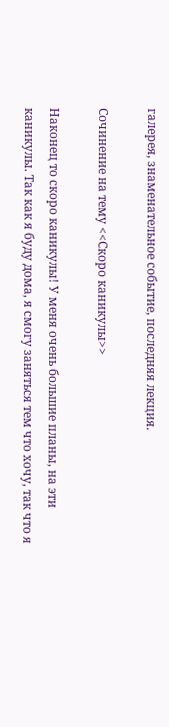галерея, знаменательное событие, последняя лекция.

Сочинение на тему <<Скоро каникулы>>

Наконец то скоро каникулы! У меня очень большие планы, на эти каникулы. Так как я буду дома, я смогу заняться тем что хочу, так что я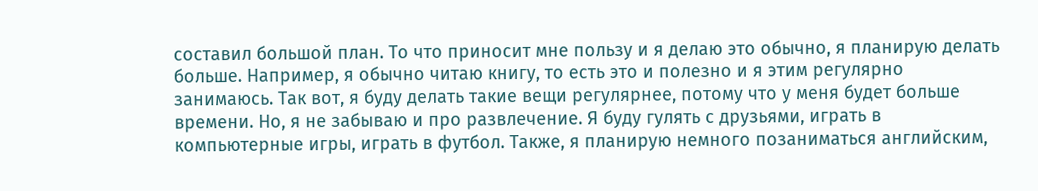составил большой план. То что приносит мне пользу и я делаю это обычно, я планирую делать больше. Например, я обычно читаю книгу, то есть это и полезно и я этим регулярно занимаюсь. Так вот, я буду делать такие вещи регулярнее, потому что у меня будет больше времени. Но, я не забываю и про развлечение. Я буду гулять с друзьями, играть в компьютерные игры, играть в футбол. Также, я планирую немного позаниматься английским,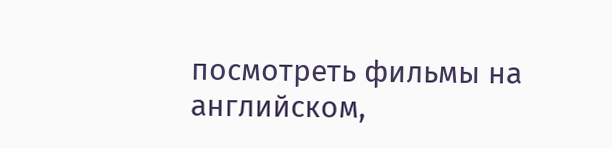посмотреть фильмы на английском,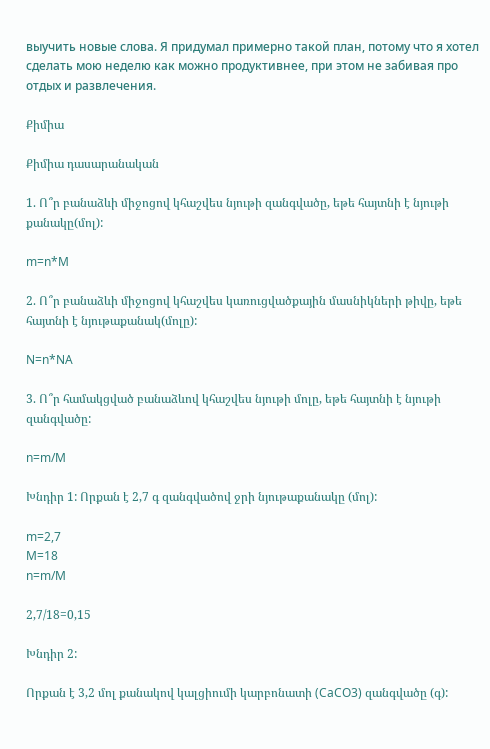выучить новые слова. Я придумал примерно такой план, потому что я хотел сделать мою неделю как можно продуктивнее, при этом не забивая про отдых и развлечения.

Քիմիա

Քիմիա դասարանական

1. Ո՞ր բանաձևի միջոցով կհաշվես նյութի զանգվածը, եթե հայտնի է նյութի քանակը(մոլ):

m=n*M

2. Ո՞ր բանաձևի միջոցով կհաշվես կառուցվածքային մասնիկների թիվը, եթե հայտնի է նյութաքանակ(մոլը):

N=n*NA

3. Ո՞ր համակցված բանաձևով կհաշվես նյութի մոլը, եթե հայտնի է նյութի զանգվածը:

n=m/M

Խնդիր 1: Որքան է 2,7 գ զանգվածով ջրի նյութաքանակը (մոլ):

m=2,7
M=18
n=m/M

2,7/18=0,15

Խնդիր 2:

Որքան է 3,2 մոլ քանակով կալցիումի կարբոնատի (CaCO3) զանգվածը (գ):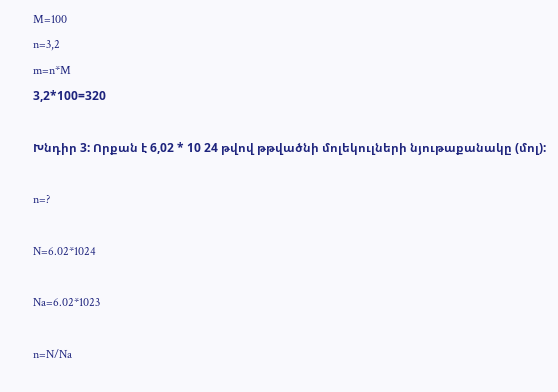M=100
n=3,2
m=n*M
3,2*100=320

Խնդիր 3: Որքան է 6,02 * 10 24 թվով թթվածնի մոլեկուլների նյութաքանակը (մոլ):

n=?

N=6.02*1024

Na=6.02*1023

n=N/Na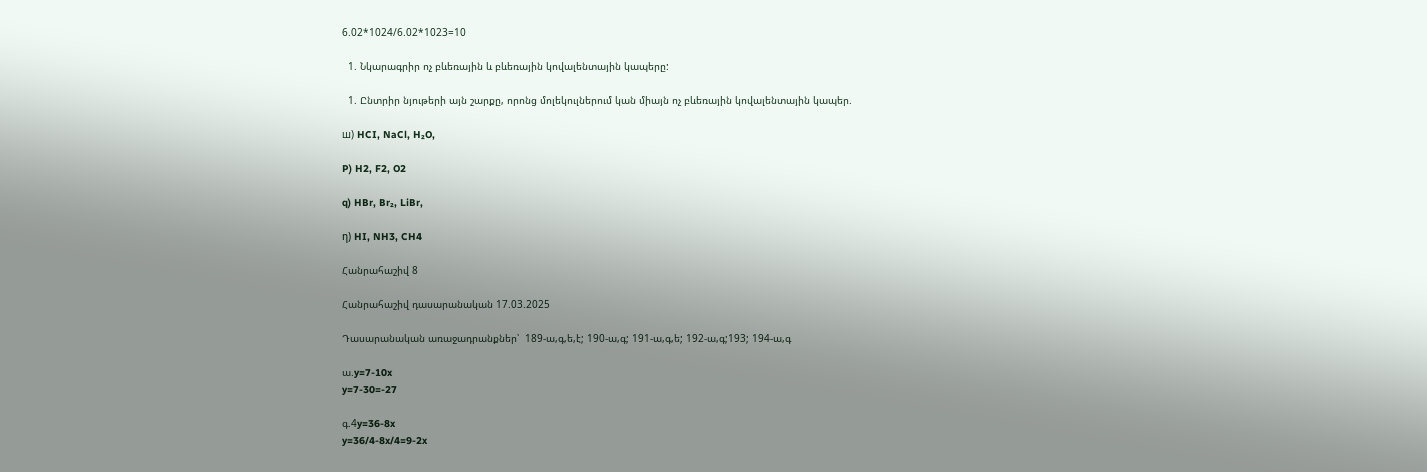6.02*1024/6.02*1023=10

  1. Նկարագրիր ոչ բևեռային և բևեռային կովալենտային կապերը:

  1. Ընտրիր նյութերի այն շարքը, որոնց մոլեկուլներում կան միայն ոչ բևեռային կովալենտային կապեր.

ш) HCI, NaCl, H₂O,

P) H2, F2, O2

q) HBr, Br₂, LiBr,

η) HI, NH3, CH4

Հանրահաշիվ 8

Հանրահաշիվ դասարանական 17.03.2025

Դասարանական առաջադրանքներ՝  189-ա,գ,ե,է; 190-ա,գ; 191-ա,գ,ե; 192-ա,գ;193; 194-ա,գ

ա.y=7-10x
y=7-30=-27

գ.4y=36-8x
y=36/4-8x/4=9-2x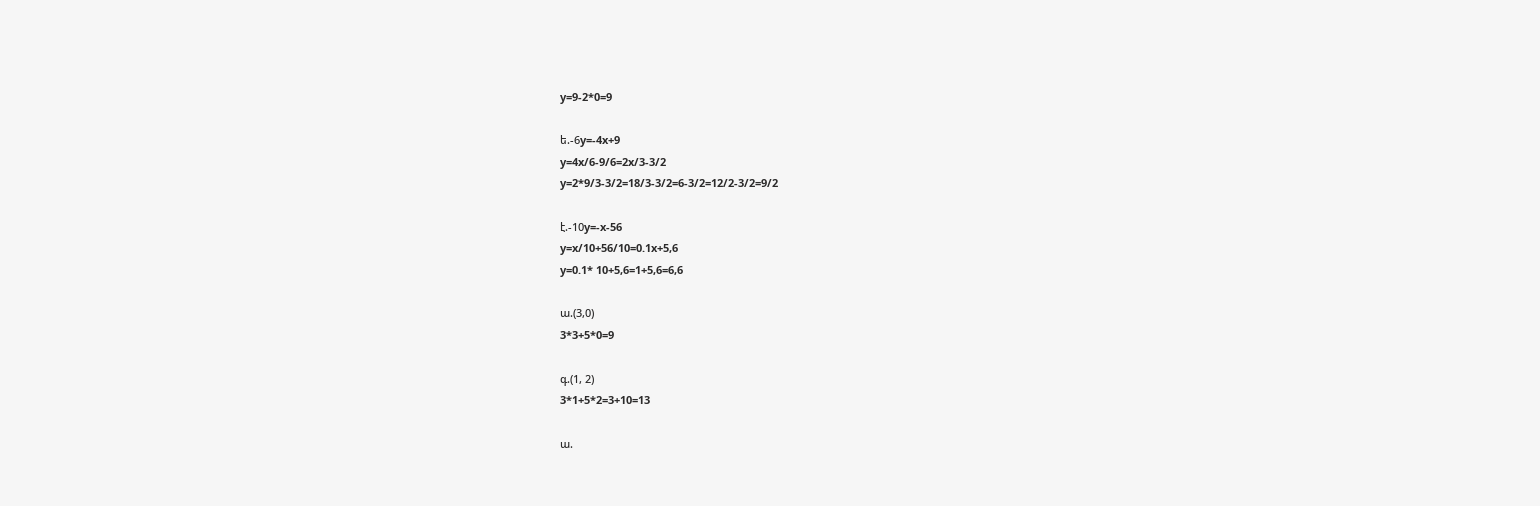y=9-2*0=9

ե.-6y=-4x+9
y=4x/6-9/6=2x/3-3/2
y=2*9/3-3/2=18/3-3/2=6-3/2=12/2-3/2=9/2

է.-10y=-x-56
y=x/10+56/10=0.1x+5,6
y=0.1* 10+5,6=1+5,6=6,6

ա.(3,0)
3*3+5*0=9

գ.(1, 2)
3*1+5*2=3+10=13

ա.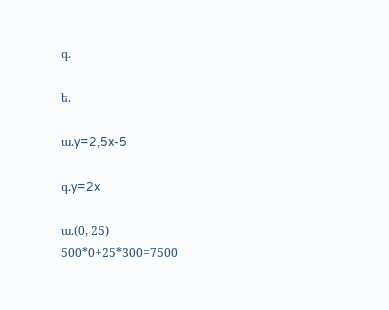գ.

ե.

ա.y=2,5x-5

գ.y=2x

ա.(0, 25)
500*0+25*300=7500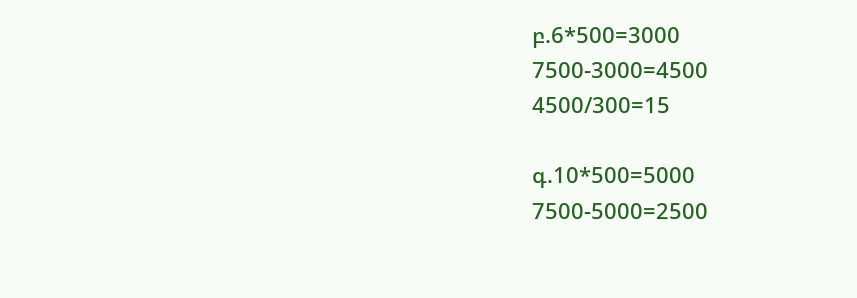բ.6*500=3000
7500-3000=4500
4500/300=15

գ.10*500=5000
7500-5000=2500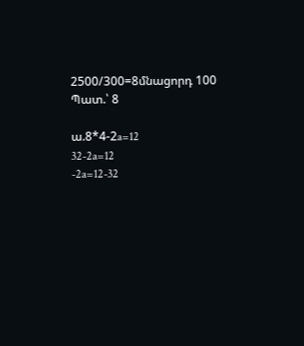2500/300=8մնացորդ 100
Պատ.՝ 8

ա.8*4-2a=12
32-2a=12
-2a=12-32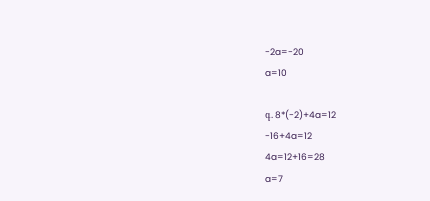-2a=-20
a=10

գ. 8*(-2)+4a=12
-16+4a=12
4a=12+16=28
a=7